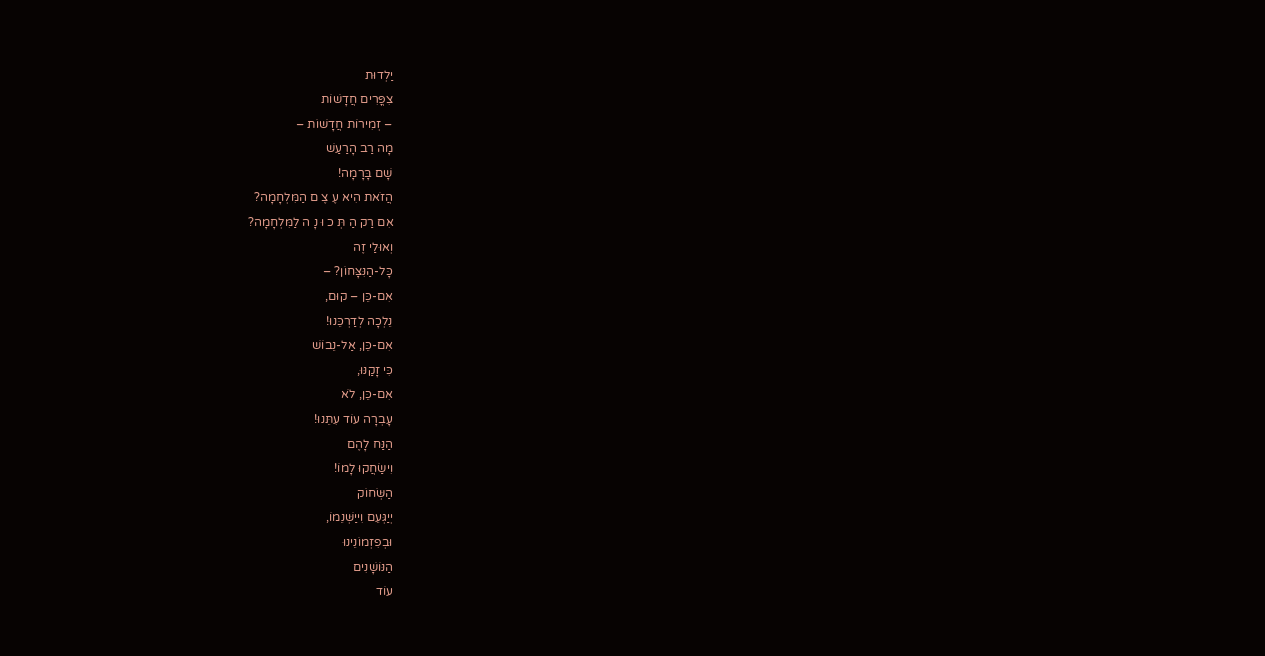יַלְדוּת
צִפֳּרִים חֲדָשׁוֹת
– זְמִירוֹת חֲדָשׁוֹת –
מָה רַב הָרַעַשׁ
שָׁם בָּרָמָה!
הֲזֹאת הִיא עֶ צֶ ם הַמִּלְחָמָה?
אִם רַק הַ תְּ כ וּ נָ ה לַמִּלְחָמָה?
וְאוּלַי זֶה
כָּל-הַנִּצָּחוֹן? –
אִם-כֵּן – קוּם,
נֵלְכָה לְדַרְכֵּנוּ!
אִם-כֵּן, אַל-נֵבוֹשׁ
כִּי זָקַנּוּ,
אִם-כֵּן, לֹא
עָבְרָה עוֹד עִתֵּנוּ!
הַנַּח לָהֶם
וִישַׂחֲקוּ לָמוֹ!
הַשְּׂחוֹק
יְיַגְּעֵם וִייַשְּׁנֵמוֹ,
וּבְפִזְמוֹנֵינוּ
הַנּוֹשָׁנִים
עוֹד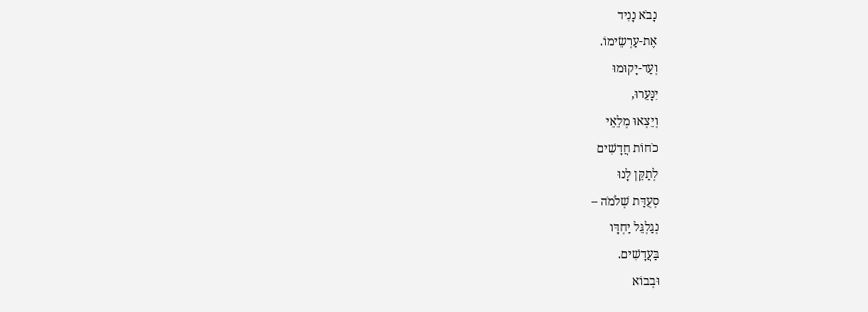נָבֹא נָנִיד
אֶת-עַרְשֵׂימוֹ.
וְעַד-יָקוּמוּ
יִנָּעֵרוּ,
וְיֵצְאוּ מְלֵאֵי
כֹחוֹת חֲדָשִׁים
לְתַקֵּן לָנוּ
סְעֻדַּת שְׁלֹמֹה –
נְגַלְגֵּל יַחְדָּו
בַּעֲדָשִׁים.
וּבְבוֹא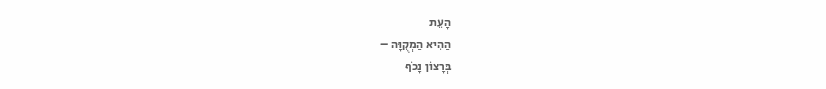הָעֵת
הַהִיא הַמְקֻוָּה –
בְּרָצוֹן נָכֹף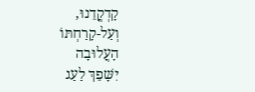קָדְקֳדֵנוּ,
וְעַל-קָרַחְתּוֹ
הָעֲלוּבָה
יִשָּׁפֵךְ לַעַג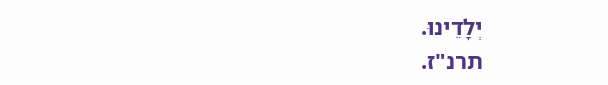יְלָדֵינוּ.
תרנ"ז.